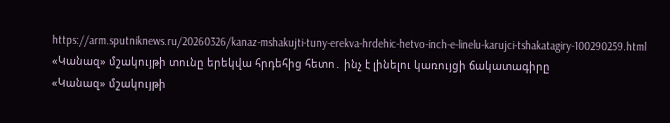https://arm.sputniknews.ru/20260326/kanaz-mshakujti-tuny-erekva-hrdehic-hetvo-inch-e-linelu-karujci-tshakatagiry-100290259.html
«Կանազ» մշակույթի տունը երեկվա հրդեհից հետո․ ինչ է լինելու կառույցի ճակատագիրը
«Կանազ» մշակույթի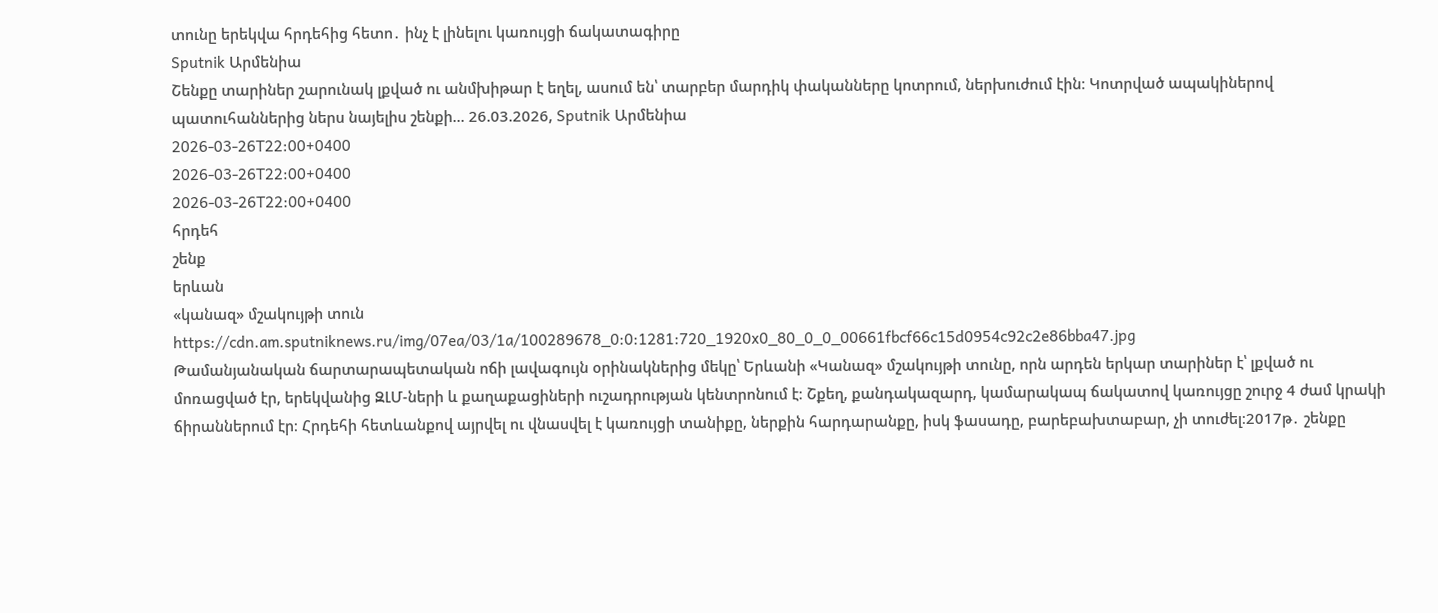տունը երեկվա հրդեհից հետո․ ինչ է լինելու կառույցի ճակատագիրը
Sputnik Արմենիա
Շենքը տարիներ շարունակ լքված ու անմխիթար է եղել, ասում են՝ տարբեր մարդիկ փականները կոտրում, ներխուժում էին։ Կոտրված ապակիներով պատուհաններից ներս նայելիս շենքի... 26.03.2026, Sputnik Արմենիա
2026-03-26T22:00+0400
2026-03-26T22:00+0400
2026-03-26T22:00+0400
հրդեհ
շենք
երևան
«կանազ» մշակույթի տուն
https://cdn.am.sputniknews.ru/img/07ea/03/1a/100289678_0:0:1281:720_1920x0_80_0_0_00661fbcf66c15d0954c92c2e86bba47.jpg
Թամանյանական ճարտարապետական ոճի լավագույն օրինակներից մեկը՝ Երևանի «Կանազ» մշակույթի տունը, որն արդեն երկար տարիներ է՝ լքված ու մոռացված էր, երեկվանից ԶԼՄ-ների և քաղաքացիների ուշադրության կենտրոնում է։ Շքեղ, քանդակազարդ, կամարակապ ճակատով կառույցը շուրջ 4 ժամ կրակի ճիրաններում էր։ Հրդեհի հետևանքով այրվել ու վնասվել է կառույցի տանիքը, ներքին հարդարանքը, իսկ ֆասադը, բարեբախտաբար, չի տուժել։2017թ․ շենքը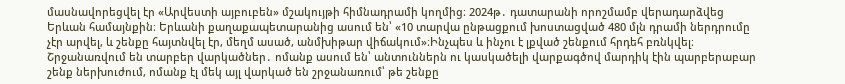մասնավորեցվել էր «Արվեստի այբուբեն» մշակույթի հիմնադրամի կողմից։ 2024թ․ դատարանի որոշմամբ վերադարձվեց Երևան համայնքին։ Երևանի քաղաքապետարանից ասում են՝ «10 տարվա ընթացքում խոստացված 480 մլն դրամի ներդրումը չէր արվել, և շենքը հայտնվել էր, մեղմ ասած, անմխիթար վիճակում»։Ինչպես և ինչու է լքված շենքում հրդեհ բռնկվել։ Շրջանառվում են տարբեր վարկածներ․ ոմանք ասում են՝ անտուններն ու կասկածելի վարքագծով մարդիկ էին պարբերաբար շենք ներխուժում, ոմանք էլ մեկ այլ վարկած են շրջանառում՝ թե շենքը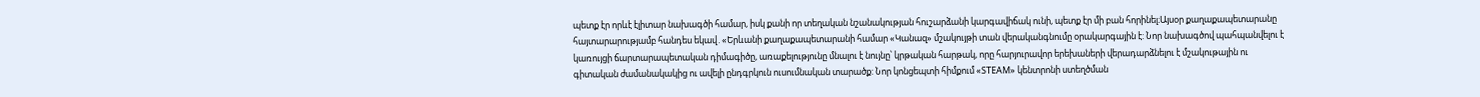պետք էր որևէ էլիտար նախագծի համար, իսկ քանի որ տեղական նշանակության հուշարձանի կարգավիճակ ունի, պետք էր մի բան հորինել։Այսօր քաղաքապետարանը հայտարարությամբ հանդես եկավ․«Երևանի քաղաքապետարանի համար «Կանազ» մշակույթի տան վերականգնումը օրակարգային է: Նոր նախագծով պահպանվելու է կառույցի ճարտարապետական դիմագիծը, առաքելությունը մնալու է նույնը՝ կրթական հարթակ, որը հարյուրավոր երեխաների վերադարձնելու է մշակութային ու գիտական ժամանակակից ու ավելի ընդգրկուն ուսումնական տարածք: Նոր կոնցեպտի հիմքում «STEAM» կենտրոնի ստեղծման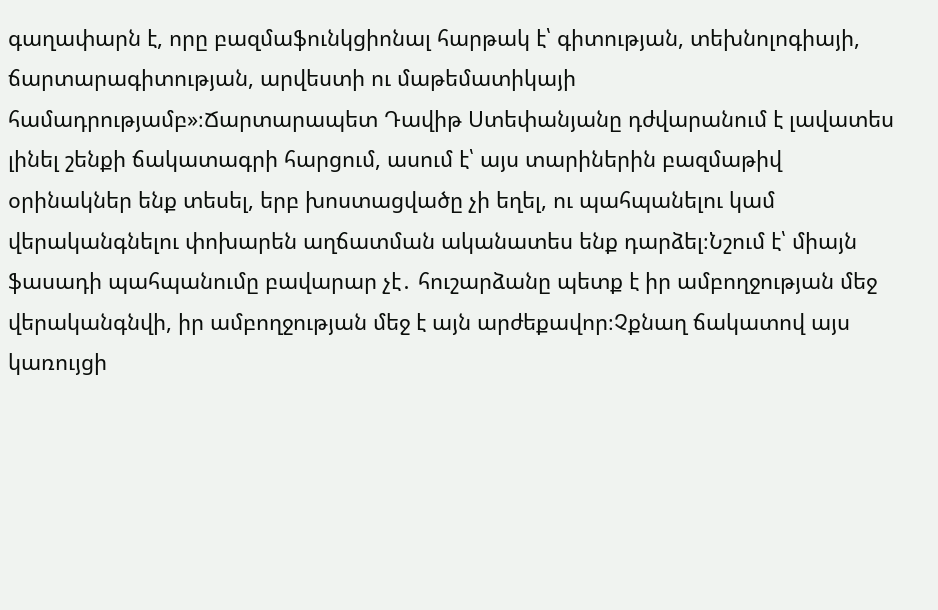գաղափարն է, որը բազմաֆունկցիոնալ հարթակ է՝ գիտության, տեխնոլոգիայի, ճարտարագիտության, արվեստի ու մաթեմատիկայի համադրությամբ»։Ճարտարապետ Դավիթ Ստեփանյանը դժվարանում է լավատես լինել շենքի ճակատագրի հարցում, ասում է՝ այս տարիներին բազմաթիվ օրինակներ ենք տեսել, երբ խոստացվածը չի եղել, ու պահպանելու կամ վերականգնելու փոխարեն աղճատման ականատես ենք դարձել։Նշում է՝ միայն ֆասադի պահպանումը բավարար չէ․ հուշարձանը պետք է իր ամբողջության մեջ վերականգնվի, իր ամբողջության մեջ է այն արժեքավոր։Չքնաղ ճակատով այս կառույցի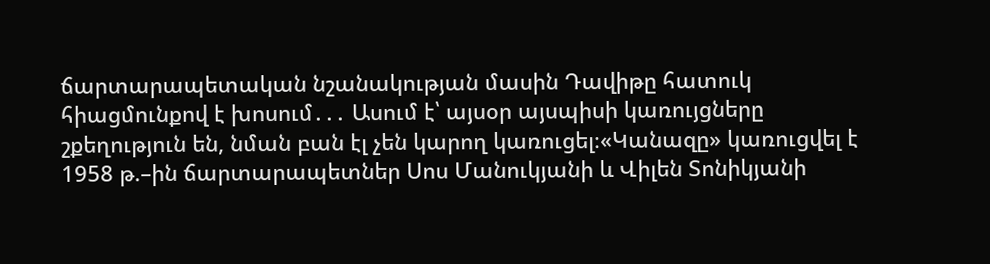ճարտարապետական նշանակության մասին Դավիթը հատուկ հիացմունքով է խոսում․․․ Ասում է՝ այսօր այսպիսի կառույցները շքեղություն են, նման բան էլ չեն կարող կառուցել։«Կանազը» կառուցվել է 1958 թ.–ին ճարտարապետներ Սոս Մանուկյանի և Վիլեն Տոնիկյանի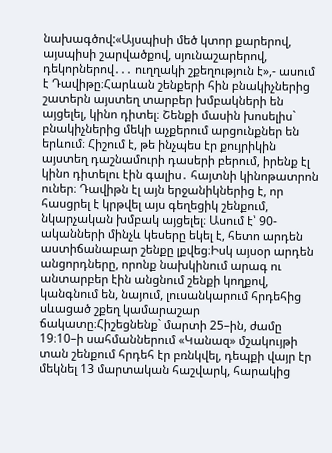նախագծով:«Այսպիսի մեծ կտոր քարերով, այսպիսի շարվածքով, սյունաշարերով, դեկորներով․․․ ուղղակի շքեղություն է»,- ասում է Դավիթը։Հարևան շենքերի հին բնակիչներից շատերն այստեղ տարբեր խմբակների են այցելել, կինո դիտել։ Շենքի մասին խոսելիս` բնակիչներից մեկի աչքերում արցունքներ են երևում։ Հիշում է, թե ինչպես էր քույրիկին այստեղ դաշնամուրի դասերի բերում, իրենք էլ կինո դիտելու էին գալիս․ հայտնի կինոթատրոն ուներ։ Դավիթն էլ այն երջանիկներից է, որ հասցրել է կրթվել այս գեղեցիկ շենքում, նկարչական խմբակ այցելել։ Ասում է՝ 90-ականների մինչև կեսերը եկել է, հետո արդեն աստիճանաբար շենքը լքվեց։Իսկ այսօր արդեն անցորդները, որոնք նախկինում արագ ու անտարբեր էին անցնում շենքի կողքով, կանգնում են, նայում, լուսանկարում հրդեհից սևացած շքեղ կամարաշար ճակատը։Հիշեցնենք` մարտի 25–ին, ժամը 19։10–ի սահմաններում «Կանազ» մշակույթի տան շենքում հրդեհ էր բռնկվել, դեպքի վայր էր մեկնել 13 մարտական հաշվարկ, հարակից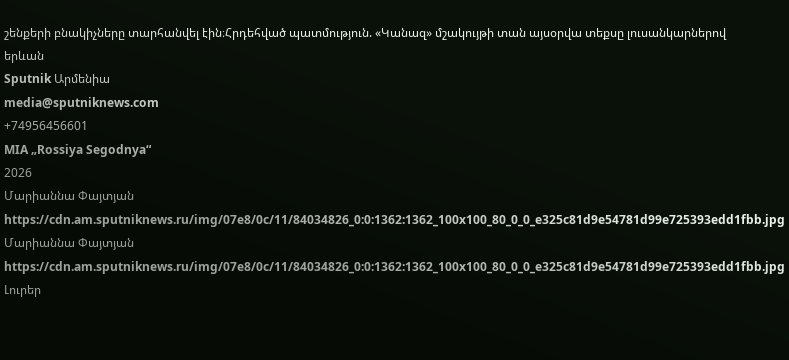շենքերի բնակիչները տարհանվել էին։Հրդեհված պատմություն. «Կանազ» մշակույթի տան այսօրվա տեքսը լուսանկարներով
երևան
Sputnik Արմենիա
media@sputniknews.com
+74956456601
MIA „Rossiya Segodnya“
2026
Մարիաննա Փայտյան
https://cdn.am.sputniknews.ru/img/07e8/0c/11/84034826_0:0:1362:1362_100x100_80_0_0_e325c81d9e54781d99e725393edd1fbb.jpg
Մարիաննա Փայտյան
https://cdn.am.sputniknews.ru/img/07e8/0c/11/84034826_0:0:1362:1362_100x100_80_0_0_e325c81d9e54781d99e725393edd1fbb.jpg
Լուրեր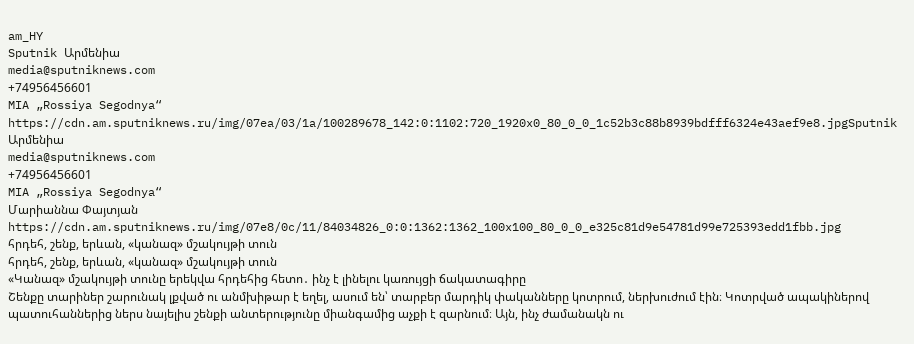am_HY
Sputnik Արմենիա
media@sputniknews.com
+74956456601
MIA „Rossiya Segodnya“
https://cdn.am.sputniknews.ru/img/07ea/03/1a/100289678_142:0:1102:720_1920x0_80_0_0_1c52b3c88b8939bdfff6324e43aef9e8.jpgSputnik Արմենիա
media@sputniknews.com
+74956456601
MIA „Rossiya Segodnya“
Մարիաննա Փայտյան
https://cdn.am.sputniknews.ru/img/07e8/0c/11/84034826_0:0:1362:1362_100x100_80_0_0_e325c81d9e54781d99e725393edd1fbb.jpg
հրդեհ, շենք, երևան, «կանազ» մշակույթի տուն
հրդեհ, շենք, երևան, «կանազ» մշակույթի տուն
«Կանազ» մշակույթի տունը երեկվա հրդեհից հետո․ ինչ է լինելու կառույցի ճակատագիրը
Շենքը տարիներ շարունակ լքված ու անմխիթար է եղել, ասում են՝ տարբեր մարդիկ փականները կոտրում, ներխուժում էին։ Կոտրված ապակիներով պատուհաններից ներս նայելիս շենքի անտերությունը միանգամից աչքի է զարնում։ Այն, ինչ ժամանակն ու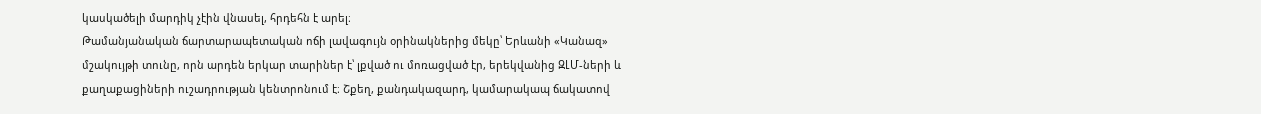կասկածելի մարդիկ չէին վնասել, հրդեհն է արել։
Թամանյանական ճարտարապետական ոճի լավագույն օրինակներից մեկը՝ Երևանի «Կանազ» մշակույթի տունը, որն արդեն երկար տարիներ է՝ լքված ու մոռացված էր, երեկվանից ԶԼՄ-ների և քաղաքացիների ուշադրության կենտրոնում է։ Շքեղ, քանդակազարդ, կամարակապ ճակատով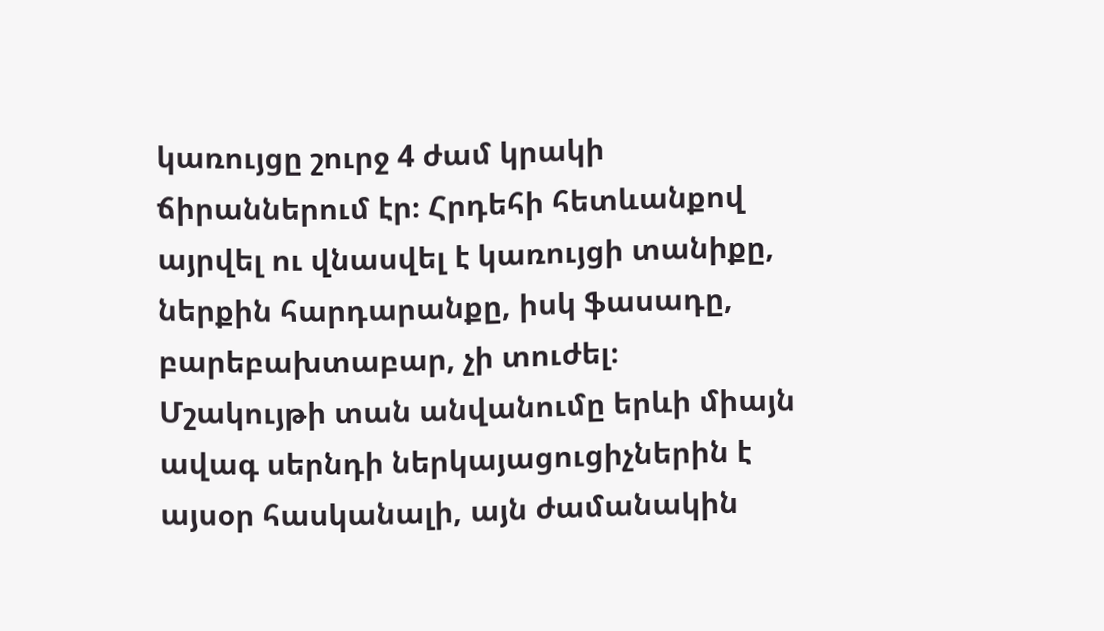կառույցը շուրջ 4 ժամ կրակի ճիրաններում էր։ Հրդեհի հետևանքով այրվել ու վնասվել է կառույցի տանիքը, ներքին հարդարանքը, իսկ ֆասադը, բարեբախտաբար, չի տուժել։
Մշակույթի տան անվանումը երևի միայն ավագ սերնդի ներկայացուցիչներին է այսօր հասկանալի, այն ժամանակին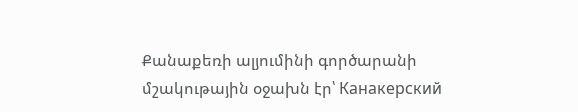Քանաքեռի ալյումինի գործարանի մշակութային օջախն էր՝ Канакерский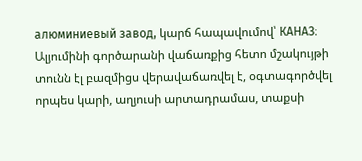алюминиевый завод, կարճ հապավումով՝ КАНАЗ։ Ալյումինի գործարանի վաճառքից հետո մշակույթի տունն էլ բազմիցս վերավաճառվել է, օգտագործվել որպես կարի, աղյուսի արտադրամաս, տաքսի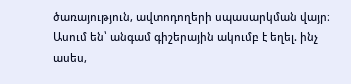ծառայություն, ավտոդողերի սպասարկման վայր։ Ասում են՝ անգամ գիշերային ակումբ է եղել. ինչ ասես,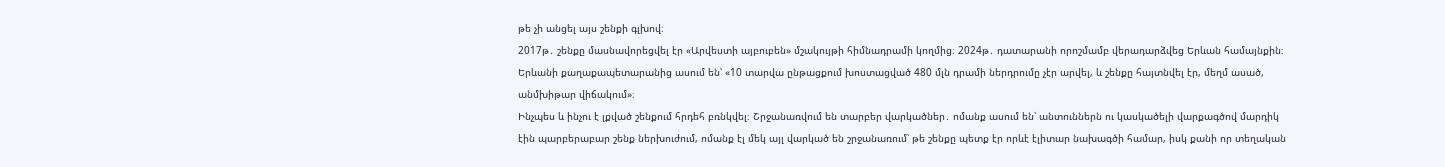թե չի անցել այս շենքի գլխով։
2017թ․ շենքը մասնավորեցվել էր «Արվեստի այբուբեն» մշակույթի հիմնադրամի կողմից։ 2024թ․ դատարանի որոշմամբ վերադարձվեց Երևան համայնքին։ Երևանի քաղաքապետարանից ասում են՝ «10 տարվա ընթացքում խոստացված 480 մլն դրամի ներդրումը չէր արվել, և շենքը հայտնվել էր, մեղմ ասած, անմխիթար վիճակում»։
Ինչպես և ինչու է լքված շենքում հրդեհ բռնկվել։ Շրջանառվում են տարբեր վարկածներ․ ոմանք ասում են՝ անտուններն ու կասկածելի վարքագծով մարդիկ էին պարբերաբար շենք ներխուժում, ոմանք էլ մեկ այլ վարկած են շրջանառում՝ թե շենքը պետք էր որևէ էլիտար նախագծի համար, իսկ քանի որ տեղական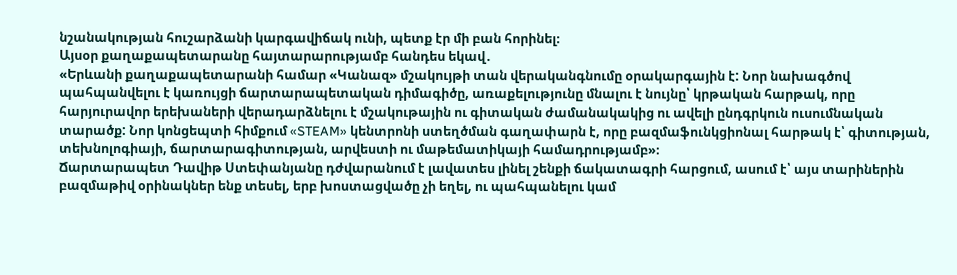նշանակության հուշարձանի կարգավիճակ ունի, պետք էր մի բան հորինել։
Այսօր քաղաքապետարանը հայտարարությամբ հանդես եկավ․
«Երևանի քաղաքապետարանի համար «Կանազ» մշակույթի տան վերականգնումը օրակարգային է: Նոր նախագծով պահպանվելու է կառույցի ճարտարապետական դիմագիծը, առաքելությունը մնալու է նույնը՝ կրթական հարթակ, որը հարյուրավոր երեխաների վերադարձնելու է մշակութային ու գիտական ժամանակակից ու ավելի ընդգրկուն ուսումնական տարածք: Նոր կոնցեպտի հիմքում «STEAM» կենտրոնի ստեղծման գաղափարն է, որը բազմաֆունկցիոնալ հարթակ է՝ գիտության, տեխնոլոգիայի, ճարտարագիտության, արվեստի ու մաթեմատիկայի համադրությամբ»։
Ճարտարապետ Դավիթ Ստեփանյանը դժվարանում է լավատես լինել շենքի ճակատագրի հարցում, ասում է՝ այս տարիներին բազմաթիվ օրինակներ ենք տեսել, երբ խոստացվածը չի եղել, ու պահպանելու կամ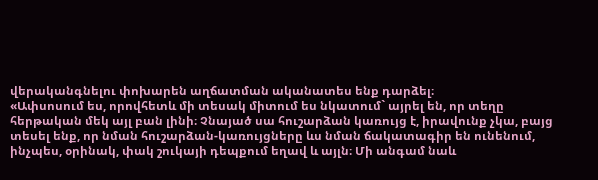վերականգնելու փոխարեն աղճատման ականատես ենք դարձել։
«Ափսոսում ես, որովհետև մի տեսակ միտում ես նկատում` այրել են, որ տեղը հերթական մեկ այլ բան լինի։ Չնայած սա հուշարձան կառույց է, իրավունք չկա, բայց տեսել ենք, որ նման հուշարձան-կառույցները ևս նման ճակատագիր են ունենում, ինչպես, օրինակ, փակ շուկայի դեպքում եղավ և այլն։ Մի անգամ նաև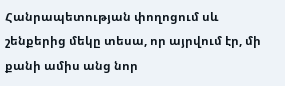Հանրապետության փողոցում սև շենքերից մեկը տեսա, որ այրվում էր, մի քանի ամիս անց նոր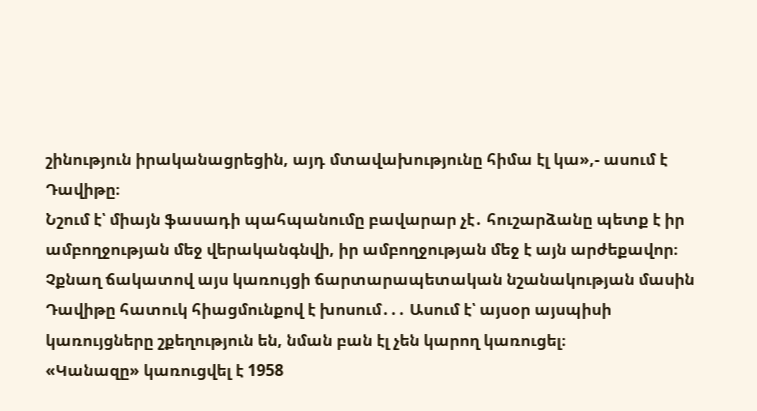շինություն իրականացրեցին, այդ մտավախությունը հիմա էլ կա»,- ասում է Դավիթը։
Նշում է՝ միայն ֆասադի պահպանումը բավարար չէ․ հուշարձանը պետք է իր ամբողջության մեջ վերականգնվի, իր ամբողջության մեջ է այն արժեքավոր։
Չքնաղ ճակատով այս կառույցի ճարտարապետական նշանակության մասին Դավիթը հատուկ հիացմունքով է խոսում․․․ Ասում է՝ այսօր այսպիսի կառույցները շքեղություն են, նման բան էլ չեն կարող կառուցել։
«Կանազը» կառուցվել է 1958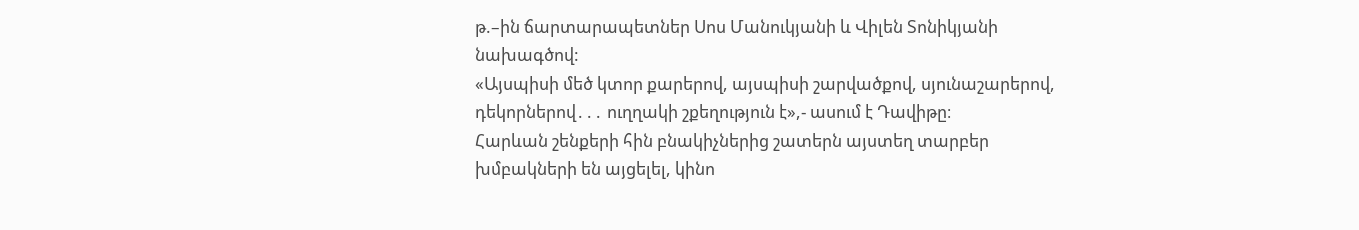թ.–ին ճարտարապետներ Սոս Մանուկյանի և Վիլեն Տոնիկյանի նախագծով:
«Այսպիսի մեծ կտոր քարերով, այսպիսի շարվածքով, սյունաշարերով, դեկորներով․․․ ուղղակի շքեղություն է»,- ասում է Դավիթը։
Հարևան շենքերի հին բնակիչներից շատերն այստեղ տարբեր խմբակների են այցելել, կինո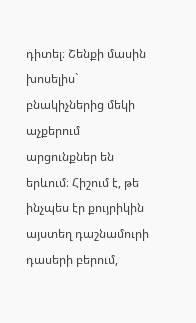դիտել։ Շենքի մասին խոսելիս` բնակիչներից մեկի աչքերում արցունքներ են երևում։ Հիշում է, թե ինչպես էր քույրիկին այստեղ դաշնամուրի դասերի բերում,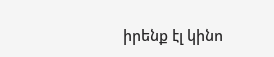իրենք էլ կինո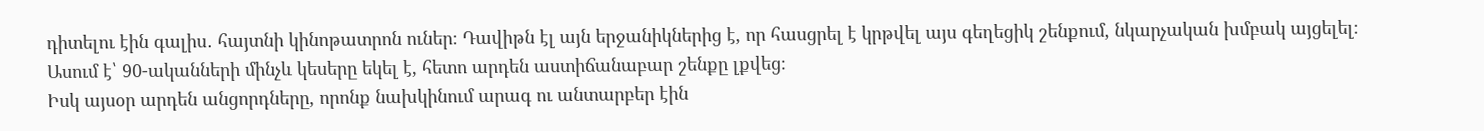դիտելու էին գալիս․ հայտնի կինոթատրոն ուներ։ Դավիթն էլ այն երջանիկներից է, որ հասցրել է կրթվել այս գեղեցիկ շենքում, նկարչական խմբակ այցելել։ Ասում է՝ 90-ականների մինչև կեսերը եկել է, հետո արդեն աստիճանաբար շենքը լքվեց։
Իսկ այսօր արդեն անցորդները, որոնք նախկինում արագ ու անտարբեր էին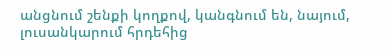անցնում շենքի կողքով, կանգնում են, նայում, լուսանկարում հրդեհից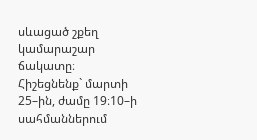սևացած շքեղ կամարաշար ճակատը։
Հիշեցնենք` մարտի 25–ին, ժամը 19։10–ի սահմաններում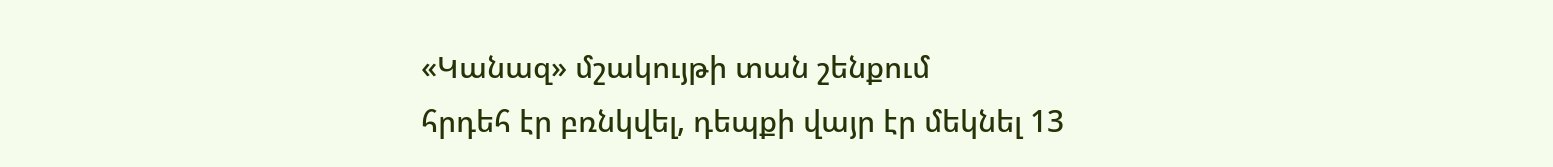«Կանազ» մշակույթի տան շենքում
հրդեհ էր բռնկվել, դեպքի վայր էր մեկնել 13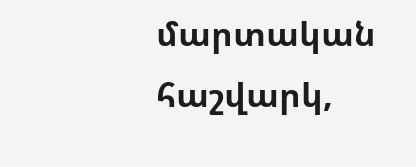մարտական հաշվարկ,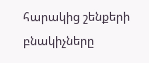հարակից շենքերի
բնակիչները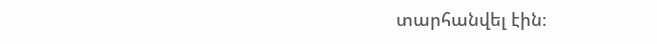տարհանվել էին։